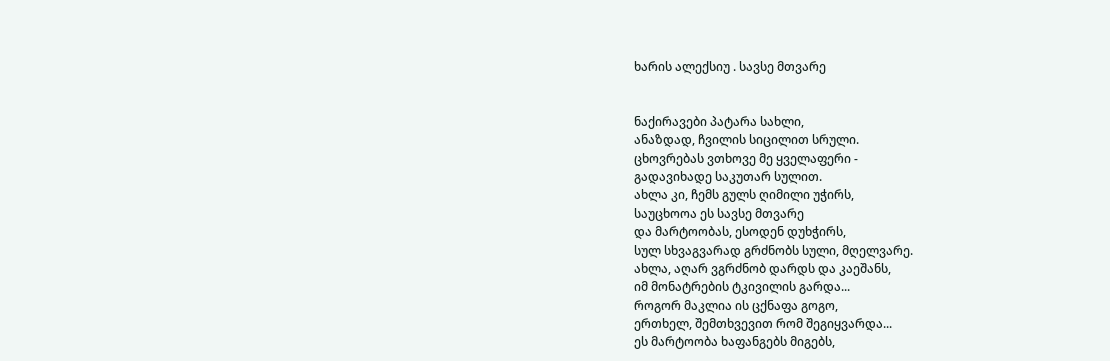ხარის ალექსიუ . სავსე მთვარე


ნაქირავები პატარა სახლი,
ანაზდად, ჩვილის სიცილით სრული.
ცხოვრებას ვთხოვე მე ყველაფერი -
გადავიხადე საკუთარ სულით.
ახლა კი, ჩემს გულს ღიმილი უჭირს,
საუცხოოა ეს სავსე მთვარე
და მარტოობას, ესოდენ დუხჭირს,
სულ სხვაგვარად გრძნობს სული, მღელვარე.
ახლა, აღარ ვგრძნობ დარდს და კაეშანს,
იმ მონატრების ტკივილის გარდა...
როგორ მაკლია ის ცქნაფა გოგო,
ერთხელ, შემთხვევით რომ შეგიყვარდა...
ეს მარტოობა ხაფანგებს მიგებს,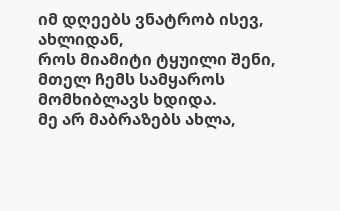იმ დღეებს ვნატრობ ისევ, ახლიდან,
როს მიამიტი ტყუილი შენი,
მთელ ჩემს სამყაროს მომხიბლავს ხდიდა.
მე არ მაბრაზებს ახლა,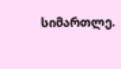სიმართლე.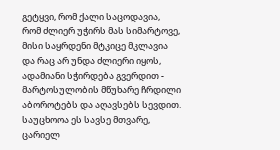გეტყვი, რომ ქალი საცოდავია,
რომ ძლიერ უჭირს მას სიმარტოვე,
მისი საყრდენი მტკიცე მკლავია
და რაც არ უნდა ძლიერი იყოს,
ადამიანი სჭირდება გვერდით -
მარტოსულობის მწუხარე ჩრდილი
აბოროტებს და აღავსებს სევდით.
საუცხოოა ეს სავსე მთვარე,
ცარიელ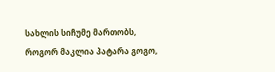სახლის სიჩუმე მართობს,
როგორ მაკლია პატარა გოგო,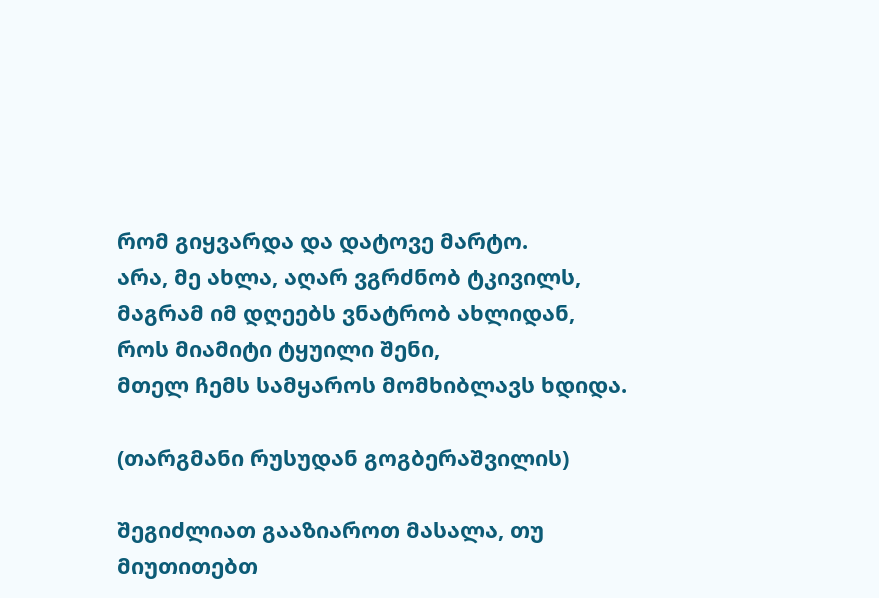რომ გიყვარდა და დატოვე მარტო.
არა, მე ახლა, აღარ ვგრძნობ ტკივილს,
მაგრამ იმ დღეებს ვნატრობ ახლიდან,
როს მიამიტი ტყუილი შენი,
მთელ ჩემს სამყაროს მომხიბლავს ხდიდა.

(თარგმანი რუსუდან გოგბერაშვილის)

შეგიძლიათ გააზიაროთ მასალა, თუ მიუთითებთ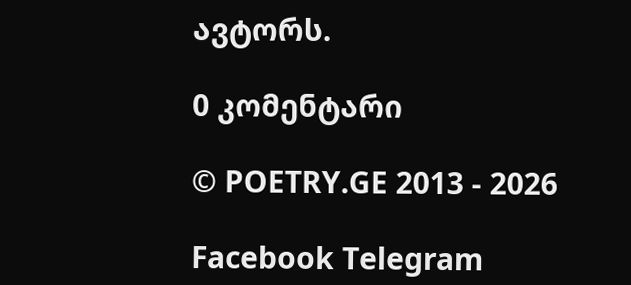ავტორს.

0 კომენტარი

© POETRY.GE 2013 - 2026

Facebook Telegram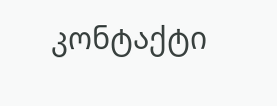კონტაქტი